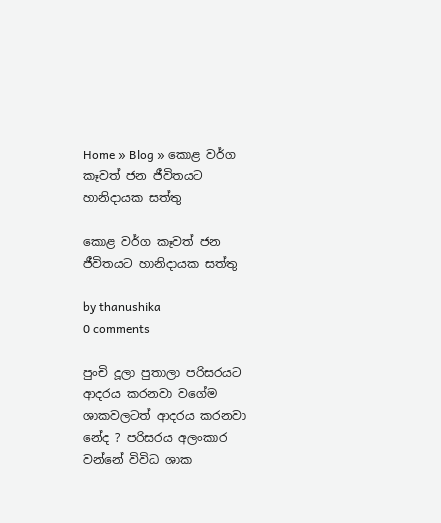Home » Blog » කොළ වර්ග කෑවත් ජන ජීවිතයට හානිදායක සත්තු

කොළ වර්ග කෑවත් ජන ජීවිතයට හානිදායක සත්තු

by thanushika
0 comments

පුංචි දූලා පුතාලා පරිසරයට ආදරය කරනවා වගේම ශාකවලටත් ආදරය කරනවා නේද ? පරිසරය අලංකාර වන්නේ විවිධ ශාක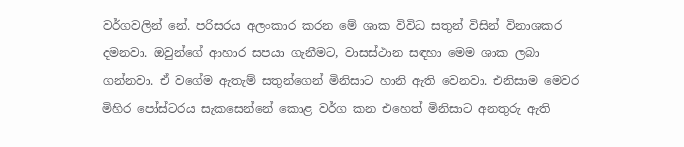වර්ගවලින් නේ. පරිසරය අලංකාර කරන මේ ශාක විවිධ සතුන් විසින් විනාශකර දමනවා. ඔවුන්ගේ ආහාර සපයා ගැනීමට, වාසස්ථාන සඳහා මෙම ශාක ලබා ගන්නවා. ඒ වගේම ඇතැම් සතුන්ගෙන් මිනිසාට හානි ඇති වෙනවා. එනිසාම මෙවර මිහිර පෝස්ටරය සැකසෙන්නේ කොළ වර්ග කන එහෙත් මිනිසාට අනතුරු ඇති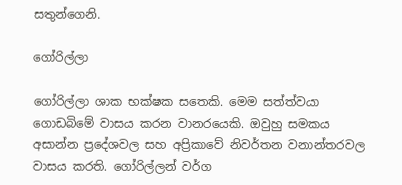සතුන්ගෙනි.

ගෝරිල්ලා

ගෝරිල්ලා ශාක භක්ෂක සතෙකි. මෙම සත්ත්වයා ගොඩබිමේ වාසය කරන වානරයෙකි. ඔවුහු සමකය අසාන්න ප්‍රදේශවල සහ අප්‍රිකාවේ නිවර්තන වනාන්තරවල වාසය කරති. ගෝරිල්ලන් වර්ග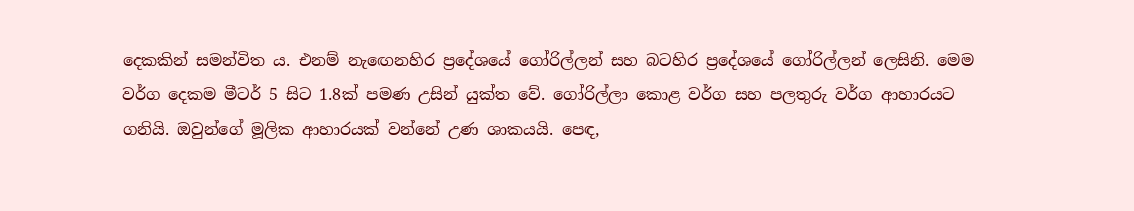දෙකකින් සමන්විත ය. එනම් නැඟෙනහිර ප්‍රදේශයේ ගෝරිල්ලන් සහ බටහිර ප්‍රදේශයේ ගෝරිල්ලන් ලෙසිනි. මෙම වර්ග දෙකම මීටර් 5 සිට 1.8ක් පමණ උසින් යුක්ත වේ. ගෝරිල්ලා කොළ වර්ග සහ පලතුරු වර්ග ආහාරයට ගනියි. ඔවුන්ගේ මූලික ආහාරයක් වන්නේ උණ ශාකයයි. පෙඳ,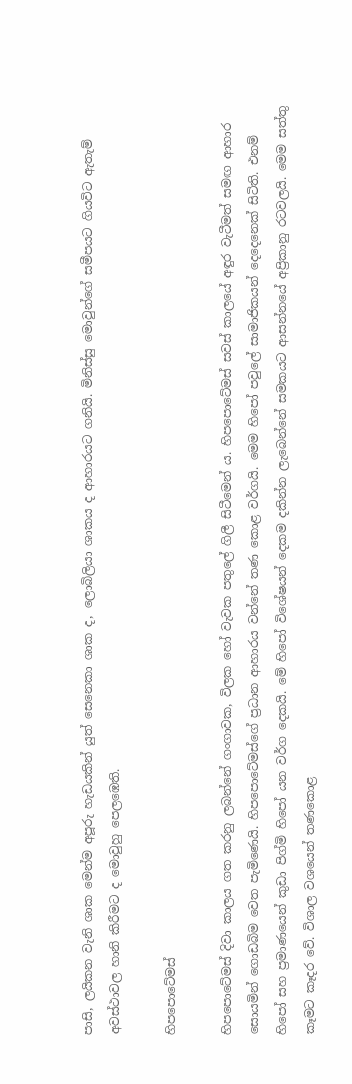පාසි, ලයිකන වැනි ශාක මෙන්ම අපූරු හැඩයකින් යුත් සෙනෙකා ශාක ද, ලොබිලියා ශාකය ද ආහාරයට ගනියි. මිනිස්සු මොවුන්ගේ සමීපයට ගියවිට ඇතැම් අවස්ථාවල හානි කිරීමට ද මොවුහු පෙලඹෙති.

හිපපොටේමස්

හිපපොටේමස් දිවා කාලය ගත කරනු ලබන්නේ ගංගාවක, විලක හෝ වැවක පතුලේ ගිලී සිටීමෙන් ය. හිපපොටේමස් සවස් කාලයේ අඳුර වැටීමත් සමඟ ආහාර සොයමින් ගොඩබිම වෙත පැමිණෙයි. හිපපොටේමස්ගේ ප්‍රධාන ආහාරය වන්නේ තණ කොළ වර්ගයි. මෙම හිපෝ පවුලේ සාමාජිකයන් දෙදෙනෙක් සිටිති. එනම් හිපෝ සහ ප්‍රමාණයෙන් කුඩා පිග්මි හිපෝ යන වර්ග දෙකයි. මේ හිපෝ විශේෂයන් දෙකම දකින්න ලැබෙන්නේ සමකයට ආසන්නයේ අප්‍රි‍කානු රටවලයි. මෙම සත්තු කෑමට කෑදර වේ. විශාල වශයෙන් තණකොළ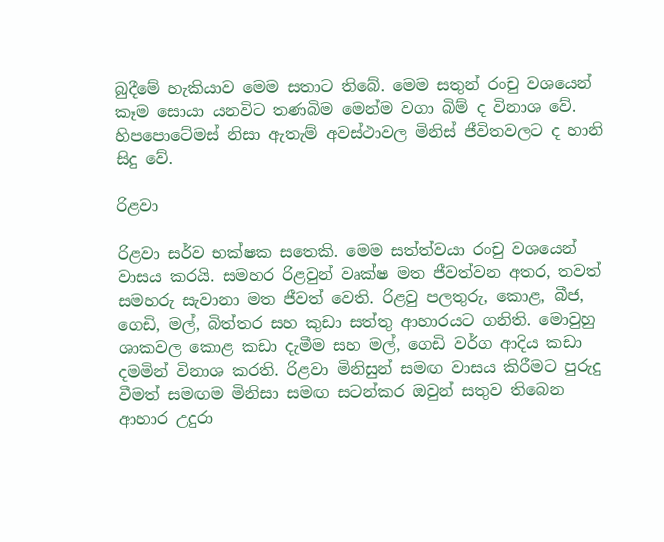බුදීමේ හැකියාව මෙම සතාට තිබේ. මෙම සතුන් රංචු වශයෙන් කෑම සොයා යනවිට තණබිම මෙන්ම වගා බිම් ද විනාශ වේ. හිපපොටේමස් නිසා ඇතැම් අවස්ථාවල මිනිස් ජීවිතවලට ද හානි සිදු වේ.

රිළවා

රිළවා සර්ව භක්ෂක සතෙකි. මෙම සත්ත්වයා රංචු වශයෙන් වාසය කරයි. සමහර රිළවුන් වෘක්ෂ මත ජීවත්වන අතර, තවත් සමහරු සැවානා මත ජීවත් වෙති. රිළවු පලතුරු, කොළ, බීජ, ගෙඩි, මල්, බිත්තර සහ කුඩා සත්තු ආහාරයට ගනිති. මොවුහු ශාකවල කොළ කඩා දැමීම සහ මල්, ගෙඩි වර්ග ආදිය කඩා දමමින් විනාශ කරති. රිළවා මිනිසුන් සමඟ වාසය කිරීමට පුරුදු වීමත් සමඟම මිනිසා සමඟ සටන්කර ඔවුන් සතුව තිබෙන ආහාර උදුරා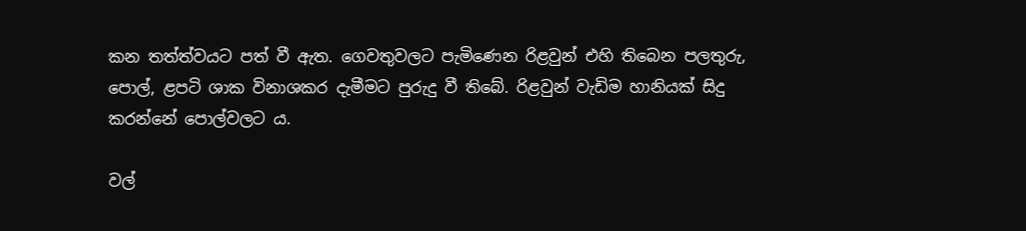කන තත්ත්වයට පත් වී ඇත. ගෙවතුවලට පැමිණෙන රිළවුන් එහි තිබෙන පලතුරු, පොල්, ළපටි ශාක විනාශකර දැමීමට පුරුදු වී තිබේ. රිළවුන් වැඩිම හානියක් සිදු කරන්නේ පොල්වලට ය.

වල්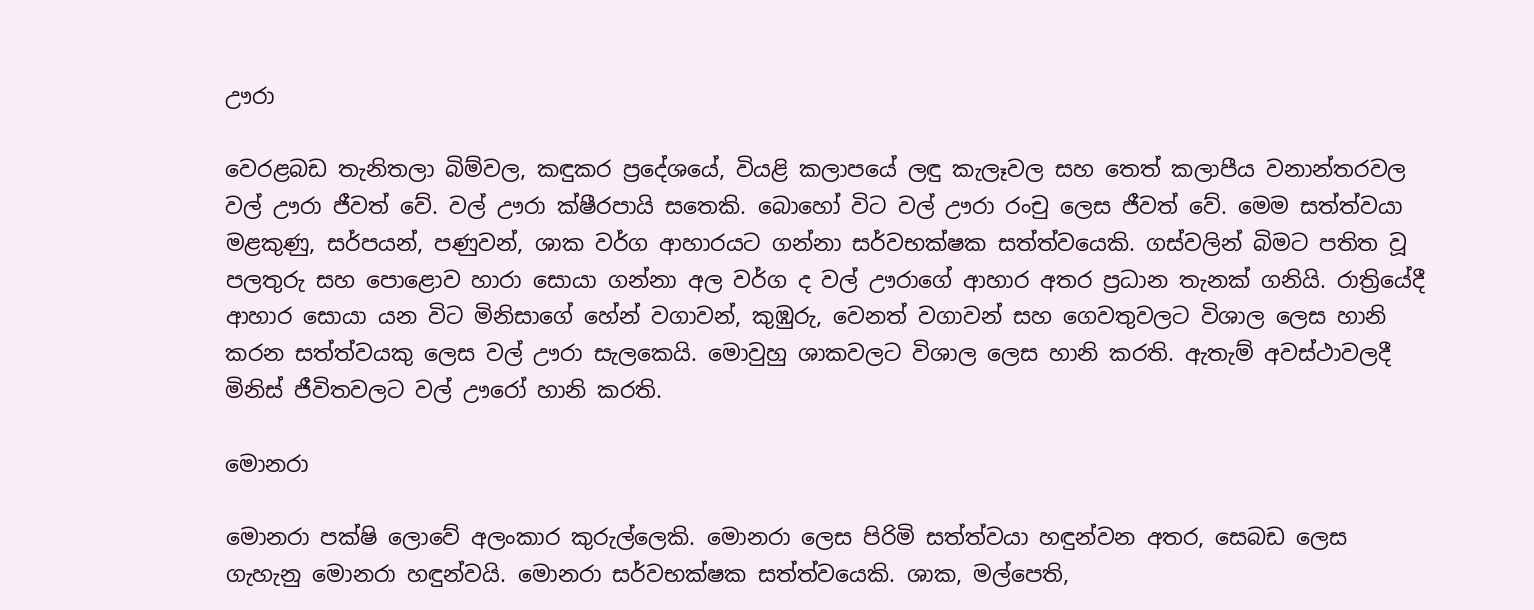ඌරා

වෙරළබඩ තැනිතලා බිම්වල, කඳුකර ප්‍රදේශයේ, වියළි කලාපයේ ලඳු කැලෑවල සහ තෙත් කලාපීය වනාන්තරවල වල් ඌරා ජීවත් වේ. වල් ඌරා ක්ෂීරපායි සතෙකි. බොහෝ විට වල් ඌරා රංචු ලෙස ජීවත් වේ. මෙම සත්ත්වයා මළකුණු, සර්පයන්, පණුවන්, ශාක වර්ග ආහාරයට ගන්නා සර්වභක්ෂක සත්ත්වයෙකි. ගස්වලින් බිමට පතිත වූ පලතුරු සහ පොළොව හාරා සොයා ගන්නා අල වර්ග ද වල් ඌරාගේ ආහාර අතර ප්‍රධාන තැනක් ගනියි. රාත්‍රියේදී ආහාර සොයා යන විට මිනිසාගේ හේන් වගාවන්, කුඹුරු, වෙනත් වගාවන් සහ ගෙවතුවලට විශාල ලෙස හානි කරන සත්ත්වයකු ලෙස වල් ඌරා සැලකෙයි. මොවුහු ශාකවලට විශාල ලෙස හානි කරති. ඇතැම් අවස්ථාවලදී මිනිස් ජීවිතවලට වල් ඌරෝ හානි කරති.

මොනරා

මොනරා පක්ෂි ලොවේ අලංකාර කුරුල්ලෙකි. මොනරා ලෙස පිරිමි සත්ත්වයා හඳුන්වන අතර, සෙබඩ ලෙස ගැහැනු මොනරා හඳුන්වයි. මොනරා සර්වභක්ෂක සත්ත්වයෙකි. ශාක, මල්පෙති,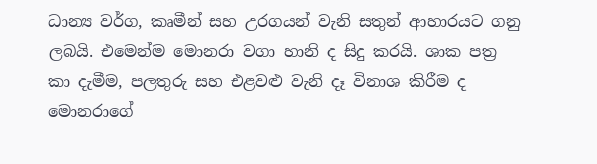ධාන්‍ය වර්ග, කෘමීන් සහ උරගයන් වැනි සතුන් ආහාරයට ගනු ලබයි. එමෙන්ම මොනරා වගා හානි ද සිදු කරයි. ශාක පත්‍ර කා දැමීම, පලතුරු සහ එළවළු වැනි දෑ විනාශ කිරීම ද මොනරාගේ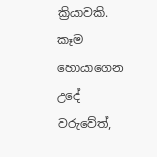ක්‍රියාවකි. කෑම හොයාගෙන උදේ වරුවේත්,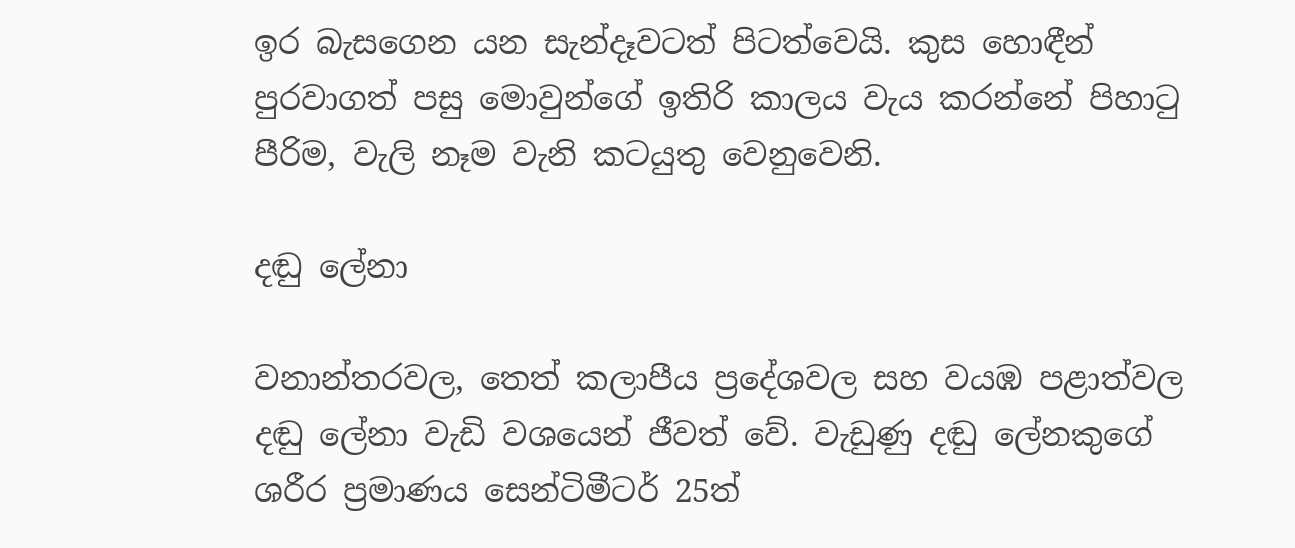ඉර බැසගෙන යන සැන්දෑවටත් පිටත්වෙයි. කුස හොඳීන් පුරවාගත් පසු මොවුන්ගේ ඉතිරි කාලය වැය කරන්නේ පිහාටු පීරිම, වැලි නෑම වැනි කටයුතු වෙනුවෙනි.

දඬු ලේනා

වනාන්තරවල, තෙත් කලාපීය ප්‍රදේශවල සහ වයඹ පළාත්වල දඬු ලේනා වැඩි වශයෙන් ජීවත් වේ. වැඩුණු දඬු ලේනකුගේ ශරීර ප්‍රමාණය සෙන්ටිමීටර් 25ත්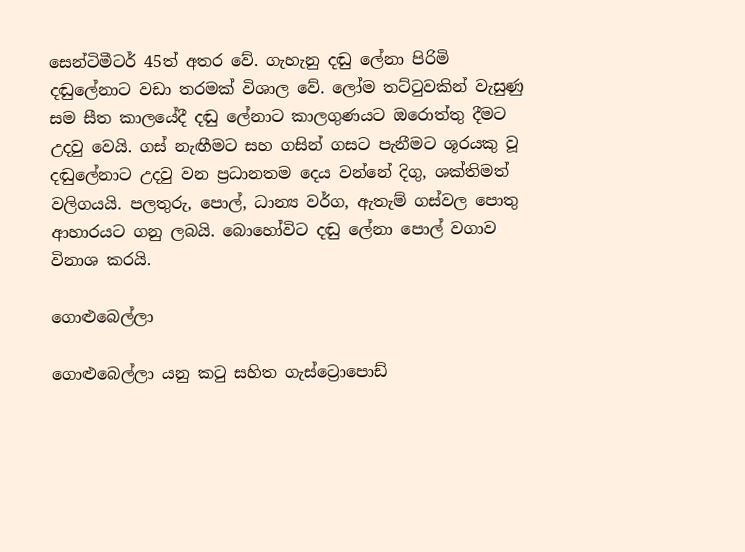සෙන්ටිමීටර් 45ත් අතර වේ. ගැහැනු දඬු ලේනා පිරිමි දඬුලේනාට වඩා තරමක් විශාල වේ. ලෝම තට්ටුවකින් වැසුණු සම සීත කාලයේදී දඬු ලේනාට කාලගුණයට ඔරොත්තු දීමට උදවු වෙයි. ගස් නැඟීමට සහ ගසින් ගසට පැනීමට ශූරයකු වූ දඬුලේනාට උදවු වන ප්‍රධානතම දෙය වන්නේ දිගු, ශක්තිමත් වලිගයයි. පලතුරු, පොල්, ධාන්‍ය වර්ග, ඇතැම් ගස්වල පොතු ආහාරයට ගනු ලබයි. බොහෝවිට දඬු ලේනා පොල් වගාව විනාශ කරයි.

ගොළුබෙල්ලා

ගොළුබෙල්ලා යනු කටු සහිත ගැස්ට්‍රොපොඩ්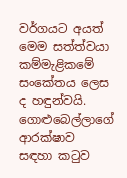වර්ගයට අයත් මෙම සත්ත්වයා කම්මැළිකමේ සංකේතය ලෙස ද හඳුන්වයි. ගොළුබෙල්ලාගේ ආරක්ෂාව සඳහා කටුව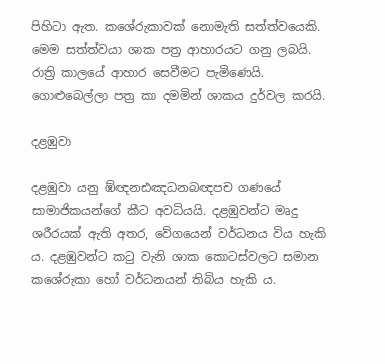පිහිටා ඇත. කශේරුකාවක් නොමැති සත්ත්වයෙකි. මෙම සත්ත්වයා ශාක පත්‍ර ආහාරයට ගනු ලබයි. රාත්‍රි කාලයේ ආහාර සෙවීමට පැමිණෙයි. ගොළුබෙල්ලා පත්‍ර කා දමමින් ශාකය දුර්වල කරයි.

දළඹුවා

දළඹුවා යනු ඹ්ඥනඪඤධනබඥපච ගණයේ සාමාජිකයන්ගේ කීට අවධියයි. දළඹුවන්ට මෘදු ශරීරයක් ඇති අතර, වේගයෙන් වර්ධනය විය හැකි ය. දළඹුවන්ට කටු වැනි ශාක කොටස්වලට සමාන කශේරුකා හෝ වර්ධනයන් තිබිය හැකි ය.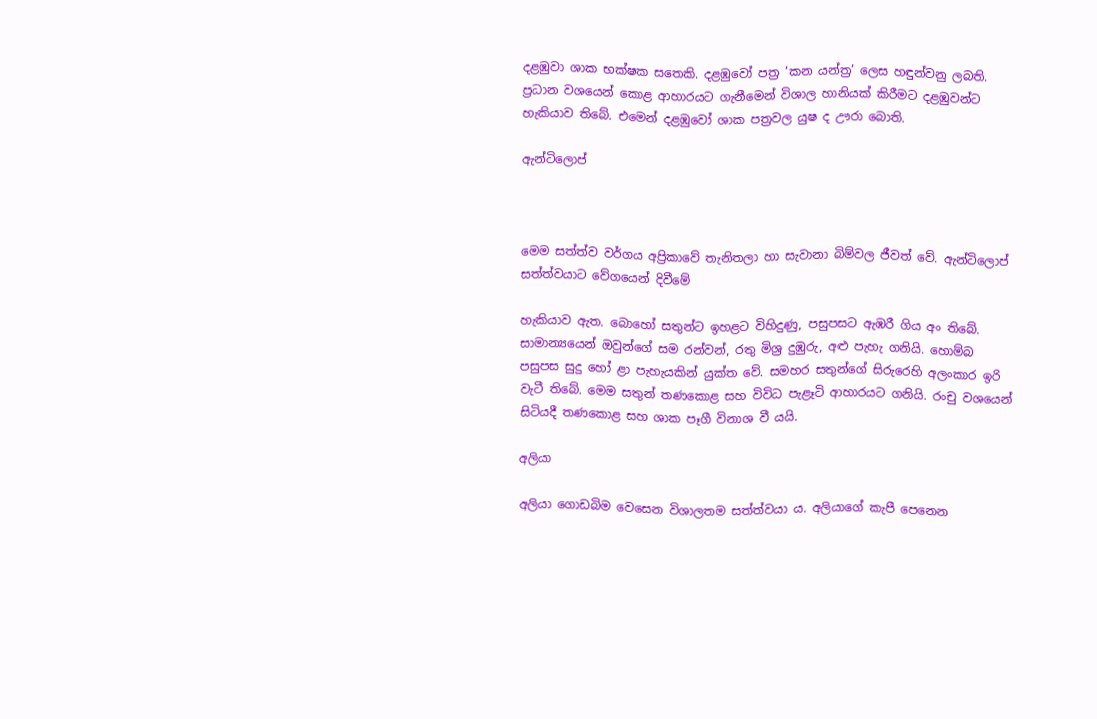දළඹුවා ශාක භක්ෂක සතෙකි. දළඹුවෝ පත්‍ර ‘කන යන්ත්‍ර’ ලෙස හඳුන්වනු ලබති. ප්‍රධාන වශයෙන් කොළ ආහාරයට ගැනීමෙන් විශාල හානියක් කිරීමට දළඹුවන්ට හැකියාව තිබේ. එමෙන් දළඹුවෝ ශාක පත්‍රවල යුෂ ද ඌරා බොති.

ඇන්ටිලොප්



මෙම සත්ත්ව වර්ගය අප්‍රිකාවේ තැනිතලා හා සැවානා බිම්වල ජීවත් වේ. ඇන්ටිලොප් සත්ත්වයාට වේගයෙන් දිවීමේ

හැකියාව ඇත. බොහෝ සතුන්ට ඉහළට විහිදුණු, පසුපසට ඇඹරී ගිය අං තිබේ. සාමාන්‍යයෙන් ඔවුන්ගේ සම රන්වන්, රතු මිශ්‍ර දුඹුරු, අළු පැහැ ගනියි. හොම්බ පසුපස සුදු හෝ ළා පැහැයකින් යුක්ත වේ. සමහර සතුන්ගේ සිරුරෙහි අලංකාර ඉරි වැටී තිබේ. මෙම සතුන් තණකොළ සහ විවිධ පැළෑටි ආහාරයට ගනියි. රංචු වශයෙන් සිටියදී තණකොළ සහ ශාක පෑගී විනාශ වී යයි.

අලියා

අලියා ගොඩබිම වෙසෙන විශාලතම සත්ත්වයා ය. අලියාගේ කැපී පෙනෙන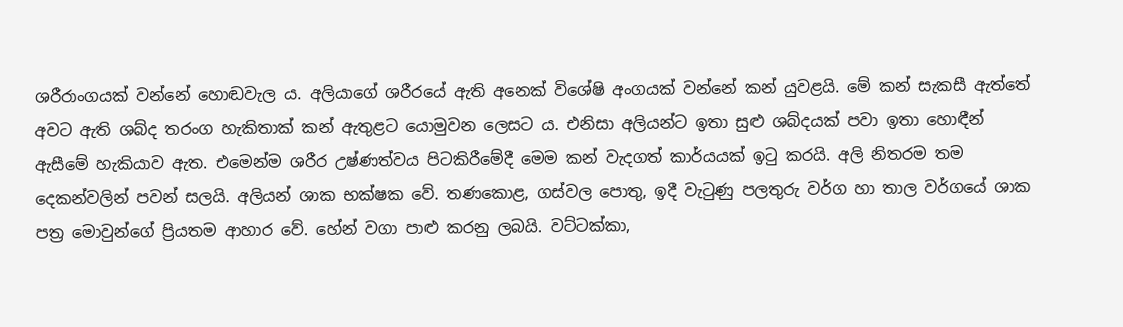ශරීරාංගයක් වන්නේ හොඬවැල ය. අලියාගේ ශරීරයේ ඇති අනෙක් විශේෂි අංගයක් වන්නේ කන් යුවළයි. මේ කන් සැකසී ඇත්තේ අවට ඇති ශබ්ද තරංග හැකිතාක් කන් ඇතුළට යොමුවන ලෙසට ය. එනිසා අලියන්ට ඉතා සුළු ශබ්දයක් පවා ඉතා හොඳීන් ඇසීමේ හැකියාව ඇත. එමෙන්ම ශරීර උෂ්ණත්වය පිටකිරීමේදී මෙම කන් වැදගත් කාර්යයක් ඉටු කරයි. අලි නිතරම තම දෙකන්වලින් පවන් සලයි. අලියන් ශාක භක්ෂක වේ. තණකොළ, ගස්වල පොතු, ඉදී වැටුණු පලතුරු වර්ග හා තාල වර්ගයේ ශාක පත්‍ර මොවුන්ගේ ප්‍රියතම ආහාර වේ. හේන් වගා පාළු කරනු ලබයි. වට්ටක්කා,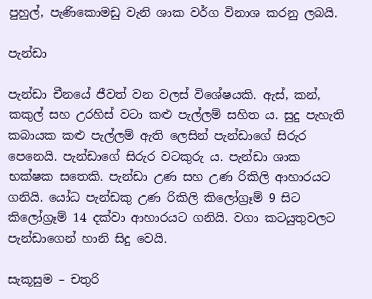පුහුල්, පැණිකොමඩු වැනි ශාක වර්ග විනාශ කරනු ලබයි.

පැන්ඩා

පැන්ඩා චීනයේ ජීවත් වන වලස් විශේෂයකි. ඇස්, කන්, කකුල් සහ උරහිස් වටා කළු පැල්ලම් සහිත ය. සුදු පැහැති කබායක කළු පැල්ලම් ඇති ලෙසින් පැන්ඩාගේ සිරුර පෙනෙයි. පැන්ඩාගේ සිරුර වටකුරු ය. පැන්ඩා ශාක භක්ෂක සතෙකි. පැන්ඩා උණ සහ උණ රිකිලි ආහාරයට ගනියි. යෝධ පැන්ඩකු උණ රිකිලි කිලෝග්‍රෑම් 9 සිට කිලෝග්‍රෑම් 14 දක්වා ආහාරයට ගනියි. වගා කටයුතුවලට පැන්ඩාගෙන් හානි සිදු වෙයි.

සැකූසුම – චතුරි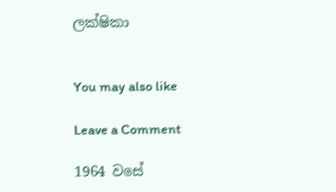ලක්ෂිකා


You may also like

Leave a Comment

1964 වසේ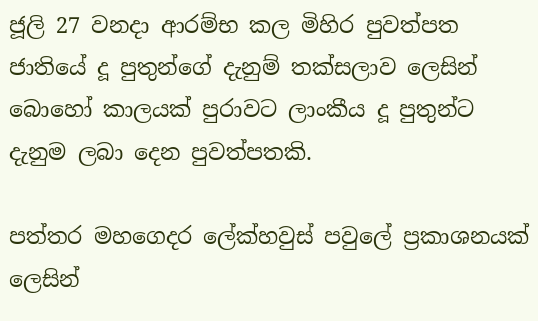ජූලි 27 වනදා ආරම්භ කල මිහිර පුවත්පත ජාතියේ දූ පුතුන්ගේ දැනුම් තක්සලාව ලෙසින් බොහෝ කාලයක් පුරාවට ලාංකීය දූ පුතුන්ට දැනුම ලබා දෙන පුවත්පතකි.

පත්තර මහගෙදර ලේක්හවුස් පවුලේ ප්‍රකාශනයක් ලෙසින්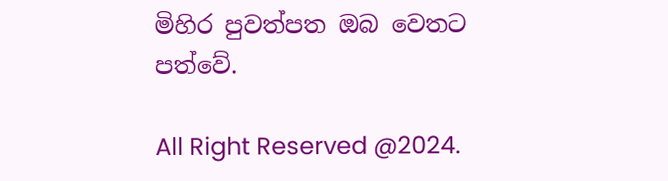මිහිර පුවත්පත ඔබ වෙතට පත්වේ.

All Right Reserved @2024.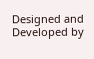Designed and Developed by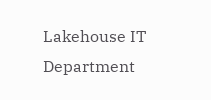Lakehouse IT Department